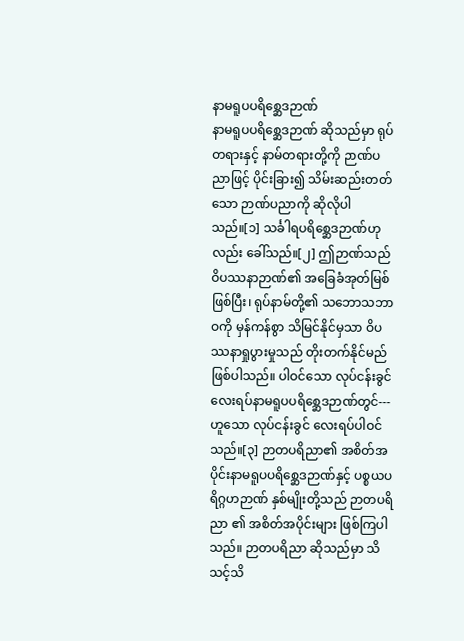နာမရူပပရိစ္ဆေဒဉာဏ်
နာမရူပပရိစ္ဆေဒဉာဏ် ဆိုသည်မှာ ရုပ်တရားနှင့် နာမ်တရားတို့ကို ဉာဏ်ပညာဖြင့် ပိုင်းခြား၍ သိမ်းဆည်းတတ်သော ဉာဏ်ပညာကို ဆိုလိုပါသည်။[၁] သင်္ခါရပရိစ္ဆေဒဉာဏ်ဟုလည်း ခေါ်သည်။[၂] ဤဉာဏ်သည် ဝိပဿနာဉာဏ်၏ အခြေခံအုတ်မြစ်ဖြစ်ပြီး၊ ရုပ်နာမ်တို့၏ သဘောသဘာဝကို မှန်ကန်စွာ သိမြင်နိုင်မှသာ ဝိပဿနာရှုပွားမှုသည် တိုးတက်နိုင်မည် ဖြစ်ပါသည်။ ပါဝင်သော လုပ်ငန်းခွင်လေးရပ်နာမရူပပရိစ္ဆေဒဉာဏ်တွင်---
ဟူသော လုပ်ငန်းခွင် လေးရပ်ပါဝင်သည်။[၃] ဉာတပရိညာ၏ အစိတ်အပိုင်းနာမရူပပရိစ္ဆေဒဉာဏ်နှင့် ပစ္စယပရိဂ္ဂဟဉာဏ် နှစ်မျိုးတို့သည် ဉာတပရိညာ ၏ အစိတ်အပိုင်းများ ဖြစ်ကြပါသည်။ ဉာတပရိညာ ဆိုသည်မှာ သိသင့်သိ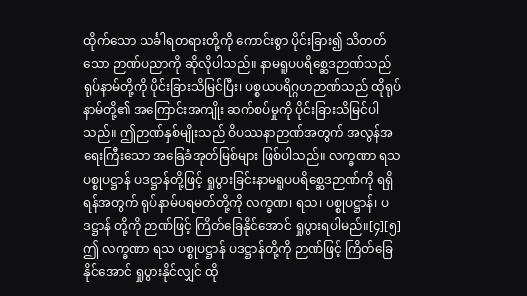ထိုက်သော သင်္ခါရတရားတို့ကို ကောင်းစွာ ပိုင်းခြား၍ သိတတ်သော ဉာဏ်ပညာကို ဆိုလိုပါသည်။ နာမရူပပရိစ္ဆေဒဉာဏ်သည် ရုပ်နာမ်တို့ကို ပိုင်းခြားသိမြင်ပြီး၊ ပစ္စယပရိဂ္ဂဟဉာဏ်သည် ထိုရုပ်နာမ်တို့၏ အကြောင်းအကျိုး ဆက်စပ်မှုကို ပိုင်းခြားသိမြင်ပါသည်။ ဤဉာဏ်နှစ်မျိုးသည် ဝိပဿနာဉာဏ်အတွက် အလွန်အရေးကြီးသော အခြေခံအုတ်မြစ်များ ဖြစ်ပါသည်။ လက္ခဏာ ရသ ပစ္စုပဋ္ဌာန် ပဒဋ္ဌာန်တို့ဖြင့် ရှုပွားခြင်းနာမရူပပရိစ္ဆေဒဉာဏ်ကို ရရှိရန်အတွက် ရုပ်နာမ်ပရမတ်တို့ကို လက္ခဏ၊ ရသ၊ ပစ္စုပဋ္ဌာန်၊ ပဒဋ္ဌာန် တို့ကို ဉာဏ်ဖြင့် ကြိတ်ခြေနိုင်အောင် ရှုပွားရပါမည်။[၄][၅]
ဤ လက္ခဏာ ရသ ပစ္စုပဋ္ဌာန် ပဒဋ္ဌာန်တို့ကို ဉာဏ်ဖြင့် ကြိတ်ခြေနိုင်အောင် ရှုပွားနိုင်လျှင် ထို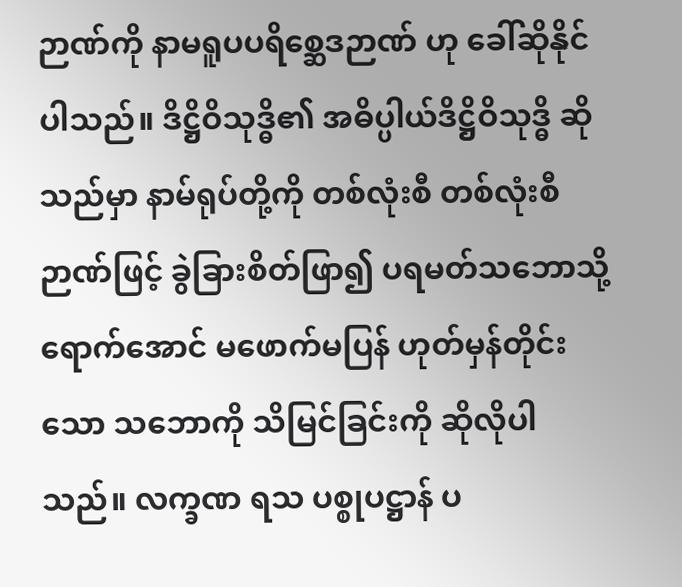ဉာဏ်ကို နာမရူပပရိစ္ဆေဒဉာဏ် ဟု ခေါ်ဆိုနိုင်ပါသည်။ ဒိဋ္ဌိဝိသုဒ္ဓိ၏ အဓိပ္ပါယ်ဒိဋ္ဌိဝိသုဒ္ဓိ ဆိုသည်မှာ နာမ်ရုပ်တို့ကို တစ်လုံးစီ တစ်လုံးစီ ဉာဏ်ဖြင့် ခွဲခြားစိတ်ဖြာ၍ ပရမတ်သဘောသို့ ရောက်အောင် မဖောက်မပြန် ဟုတ်မှန်တိုင်းသော သဘောကို သိမြင်ခြင်းကို ဆိုလိုပါသည်။ လက္ခဏ ရသ ပစ္စုပဋ္ဌာန် ပ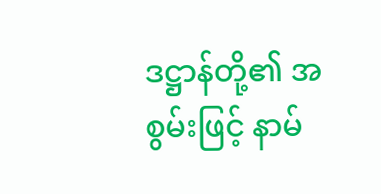ဒဋ္ဌာန်တို့၏ အစွမ်းဖြင့် နာမ်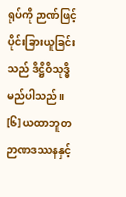ရုပ်ကို ဉာဏ်ဖြင့် ပိုင်းခြားယူခြင်းသည် ဒိဋ္ဌိဝိသုဒ္ဓိ မည်ပါသည်။ [၆] ယထာဘူတဉာဏဒဿနနှင့်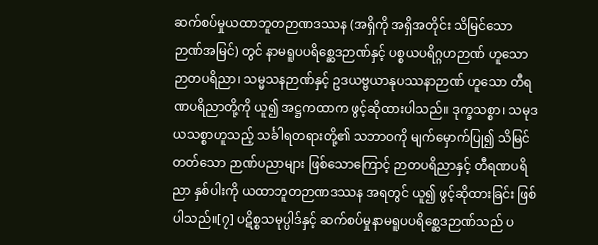ဆက်စပ်မှုယထာဘူတဉာဏဒဿန (အရှိကို အရှိအတိုင်း သိမြင်သော ဉာဏ်အမြင်) တွင် နာမရူပပရိစ္ဆေဒဉာဏ်နှင့် ပစ္စယပရိဂ္ဂဟဉာဏ် ဟူသော ဉာတပရိညာ၊ သမ္မသနဉာဏ်နှင့် ဥဒယဗ္ဗယာနုပဿနာဉာဏ် ဟူသော တီရဏပရိညာတို့ကို ယူ၍ အဋ္ဌကထာက ဖွင့်ဆိုထားပါသည်။ ဒုက္ခသစ္စာ၊ သမုဒယသစ္စာဟူသည့် သင်္ခါရတရားတို့၏ သဘာဝကို မျက်မှောက်ပြု၍ သိမြင်တတ်သော ဉာဏ်ပညာများ ဖြစ်သောကြောင့် ဉာတပရိညာနှင့် တီရဏပရိညာ နှစ်ပါးကို ယထာဘူတဉာဏဒဿန အရတွင် ယူ၍ ဖွင့်ဆိုထားခြင်း ဖြစ်ပါသည်။[၇] ပဋိစ္စသမုပ္ပါဒ်နှင့် ဆက်စပ်မှုနာမရူပပရိစ္ဆေဒဉာဏ်သည် ပ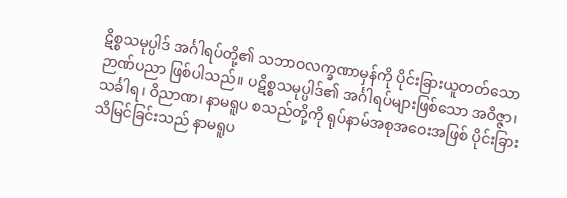ဋိစ္စသမုပ္ပါဒ် အင်္ဂါရပ်တို့၏ သဘာဝလက္ခဏာမှန်ကို ပိုင်းခြားယူတတ်သော ဉာဏ်ပညာ ဖြစ်ပါသည်။ ပဋိစ္စသမုပ္ပါဒ်၏ အင်္ဂါရပ်များဖြစ်သော အဝိဇ္ဇာ၊ သင်္ခါရ၊ ဝိညာဏ၊ နာမရူပ စသည်တို့ကို ရုပ်နာမ်အစုအဝေးအဖြစ် ပိုင်းခြားသိမြင်ခြင်းသည် နာမရူပ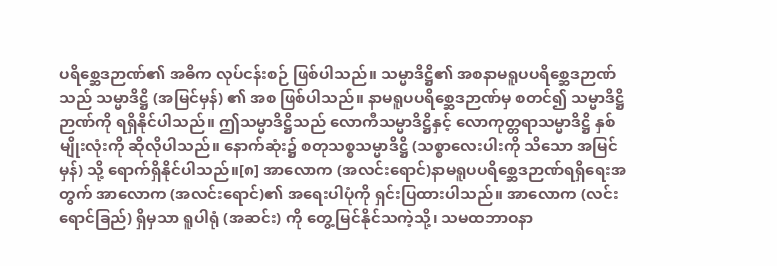ပရိစ္ဆေဒဉာဏ်၏ အဓိက လုပ်ငန်းစဉ် ဖြစ်ပါသည်။ သမ္မာဒိဋ္ဌိ၏ အစနာမရူပပရိစ္ဆေဒဉာဏ်သည် သမ္မာဒိဋ္ဌိ (အမြင်မှန်) ၏ အစ ဖြစ်ပါသည်။ နာမရူပပရိစ္ဆေဒဉာဏ်မှ စတင်၍ သမ္မာဒိဋ္ဌိဉာဏ်ကို ရရှိနိုင်ပါသည်။ ဤသမ္မာဒိဋ္ဌိသည် လောကီသမ္မာဒိဋ္ဌိနှင့် လောကုတ္တရာသမ္မာဒိဋ္ဌိ နှစ်မျိုးလုံးကို ဆိုလိုပါသည်။ နောက်ဆုံး၌ စတုသစ္စသမ္မာဒိဋ္ဌိ (သစ္စာလေးပါးကို သိသော အမြင်မှန်) သို့ ရောက်ရှိနိုင်ပါသည်။[၈] အာလောက (အလင်းရောင်)နာမရူပပရိစ္ဆေဒဉာဏ်ရရှိရေးအတွက် အာလောက (အလင်းရောင်)၏ အရေးပါပုံကို ရှင်းပြထားပါသည်။ အာလောက (လင်းရောင်ခြည်) ရှိမှသာ ရူပါရုံ (အဆင်း) ကို တွေ့မြင်နိုင်သကဲ့သို့၊ သမထဘာဝနာ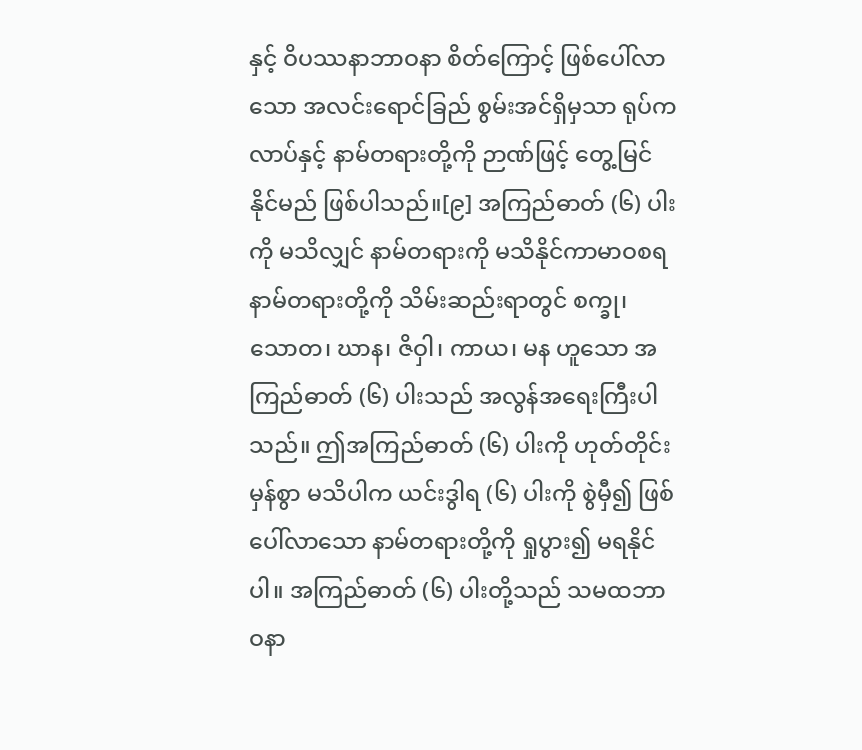နှင့် ဝိပဿနာဘာဝနာ စိတ်ကြောင့် ဖြစ်ပေါ်လာသော အလင်းရောင်ခြည် စွမ်းအင်ရှိမှသာ ရုပ်ကလာပ်နှင့် နာမ်တရားတို့ကို ဉာဏ်ဖြင့် တွေ့မြင်နိုင်မည် ဖြစ်ပါသည်။[၉] အကြည်ဓာတ် (၆) ပါးကို မသိလျှင် နာမ်တရားကို မသိနိုင်ကာမာဝစရ နာမ်တရားတို့ကို သိမ်းဆည်းရာတွင် စက္ခု၊ သောတ၊ ဃာန၊ ဇိဝှါ၊ ကာယ၊ မန ဟူသော အကြည်ဓာတ် (၆) ပါးသည် အလွန်အရေးကြီးပါသည်။ ဤအကြည်ဓာတ် (၆) ပါးကို ဟုတ်တိုင်းမှန်စွာ မသိပါက ယင်းဒွါရ (၆) ပါးကို စွဲမှီ၍ ဖြစ်ပေါ်လာသော နာမ်တရားတို့ကို ရှုပွား၍ မရနိုင်ပါ။ အကြည်ဓာတ် (၆) ပါးတို့သည် သမထဘာဝနာ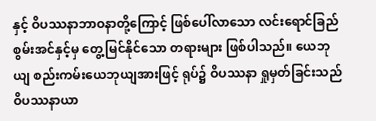နှင့် ဝိပဿနာဘာဝနာတို့ကြောင့် ဖြစ်ပေါ်လာသော လင်းရောင်ခြည် စွမ်းအင်နှင့်မှ တွေ့မြင်နိုင်သော တရားများ ဖြစ်ပါသည်။ ယေဘုယျ စည်းကမ်းယေဘုယျအားဖြင့် ရုပ်၌ ဝိပဿနာ ရှုမှတ်ခြင်းသည် ဝိပဿနာယာ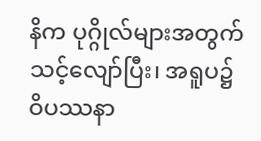နိက ပုဂ္ဂိုလ်များအတွက် သင့်လျော်ပြီး၊ အရူပ၌ ဝိပဿနာ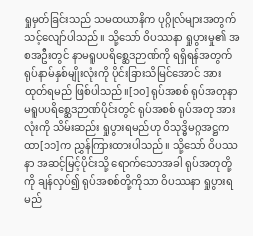ရှုမှတ်ခြင်းသည် သမထယာနိက ပုဂ္ဂိုလ်များအတွက် သင့်လျော်ပါသည်။ သို့သော် ဝိပဿနာ ရှုပွားမှု၏ အစအဦးတွင် နာမရူပပရိစ္ဆေဒဉာဏ်ကို ရရှိရန်အတွက် ရုပ်နာမ်နှစ်မျိုးလုံးကို ပိုင်းခြားသိမြင်အောင် အားထုတ်ရမည် ဖြစ်ပါသည်။[၁၀] ရုပ်အစစ် ရုပ်အတုနာမရူပပရိစ္ဆေဒဉာဏ်ပိုင်းတွင် ရုပ်အစစ် ရုပ်အတု အားလုံးကို သိမ်းဆည်း ရှုပွားရမည်ဟု ဝိသုဒ္ဓိမဂ္ဂအဋ္ဌကထာ[၁၁]က ညွှန်ကြားထားပါသည်။ သို့သော် ဝိပဿနာ အဆင့်မြင့်ပိုင်းသို့ ရောက်သောအခါ ရုပ်အတုတို့ကို ချန်လှပ်၍ ရုပ်အစစ်တို့ကိုသာ ဝိပဿနာ ရှုပွားရမည်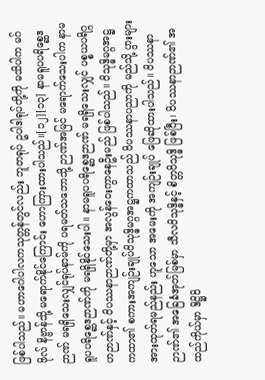ဖြစ်ပါသည်။ မဟာဂေါပါလကသုတ္တန်တွင်လည်း ဘူတရုပ် ဥပါဒါရုပ်တို့ကို မသိပါက မဂ်ဖိုလ် နိဗ္ဗာန်သို့ မရောက်နိုင်ကြောင်း ဟောကြားထားပါသည်။[၁၂][၁၃] နာမရူပပရိစ္ဆေဒဉာဏ် မရရှိသေးလျှင်ရုပ်နာမ်ကို ပရမတ်သဘောသို့ ဉာဏ်အမြင် မရောက်သေးပါက နာမရူပပရိစ္ဆေဒဉာဏ်ကို မရရှိနိုင်သေးပါ။ နာမရူပပရိစ္ဆေဒဉာဏ် မရရှိသေးလျှင် ပစ္စယပရိဂ္ဂဟဉာဏ်နှင့် ဝိပဿနာဉာဏ်တို့မှာ အလွန်ဝေးကွာနေဦးမည် ဖြစ်ပါသည်။ ဝိသုဒ္ဓိမဂ္ဂအဋ္ဌကထာ၏ စကားအကျဉ်းချုပ်ဝိသုဒ္ဓိမဂ္ဂအဋ္ဌကထာသည် ဝိပဿနာပညာကို မည်သို့ ပွားများ အားထုတ်ရမည်နည်း ဟူသော အမေးကို အကျဉ်းချုပ် ဖြေဆိုထားပါသည်။ ဝိပဿနာဉာဏ်၏ အခြေခံအုတ်မြစ်မှာ သီလဝိသုဒ္ဓိနှင့် စိတ္တဝိသုဒ္ဓိ ဖြစ်ပြီး၊ ဝိပဿနာဉာဏ်၏ အထည်ကိုယ်မှာ ဒိဋ္ဌိဝိ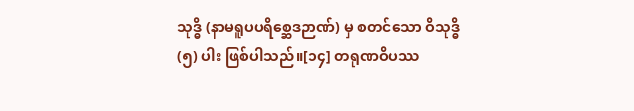သုဒ္ဓိ (နာမရူပပရိစ္ဆေဒဉာဏ်) မှ စတင်သော ဝိသုဒ္ဓိ (၅) ပါး ဖြစ်ပါသည်။[၁၄] တရုဏဝိပဿ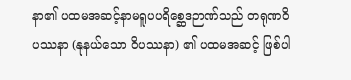နာ၏ ပထမအဆင့်နာမရူပပရိစ္ဆေဒဉာဏ်သည် တရုဏဝိပဿနာ (နုနယ်သော ဝိပဿနာ) ၏ ပထမအဆင့် ဖြစ်ပါ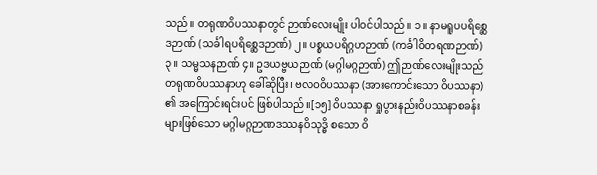သည်။ တရုဏဝိပဿနာတွင် ဉာဏ်လေးမျိုး ပါဝင်ပါသည်။ ၁။ နာမရူပပရိစ္ဆေဒဉာဏ် (သင်္ခါရပရိစ္ဆေဒဉာဏ်) ၂။ ပစ္စယပရိဂ္ဂဟဉာဏ် (ကင်္ခါဝိတရဏဉာဏ်) ၃။ သမ္မသနဉာဏ် ၄။ ဥဒယဗ္ဗယဉာဏ် (မဂ္ဂါမဂ္ဂဉာဏ်) ဤဉာဏ်လေးမျိုးသည် တရုဏဝိပဿနာဟု ခေါ်ဆိုပြီး၊ ဗလဝဝိပဿနာ (အားကောင်းသော ဝိပဿနာ) ၏ အကြောင်းရင်းပင် ဖြစ်ပါသည်။[၁၅] ဝိပဿနာ ရှုပွားနည်းဝိပဿနာစခန်းများဖြစ်သော မဂ္ဂါမဂ္ဂဉာဏဒဿနဝိသုဒ္ဓိ စသော ဝိ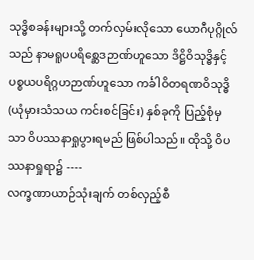သုဒ္ဓိစခန်းများသို့ တက်လှမ်းလိုသော ယောဂီပုဂ္ဂိုလ်သည် နာမရူပပရိစ္ဆေဒဉာဏ်ဟူသော ဒိဋ္ဌိဝိသုဒ္ဓိနှင့် ပစ္စယပရိဂ္ဂဟဉာဏ်ဟူသော ကင်္ခါဝိတရဏဝိသုဒ္ဓိ (ယုံမှားသံသယ ကင်းစင်ခြင်း) နှစ်ခုကို ပြည့်စုံမှသာ ဝိပဿနာရှုပွားရမည် ဖြစ်ပါသည်။ ထိုသို့ ဝိပဿနာရှုရာ၌ ----
လက္ခဏာယာဉ်သုံးချက် တစ်လှည့်စီ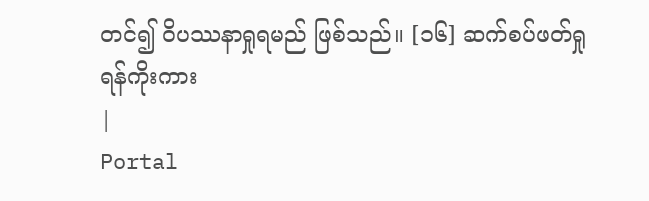တင်၍ ဝိပဿနာရှုရမည် ဖြစ်သည်။ [၁၆] ဆက်စပ်ဖတ်ရှုရန်ကိုးကား
|
Portal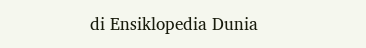di Ensiklopedia Dunia